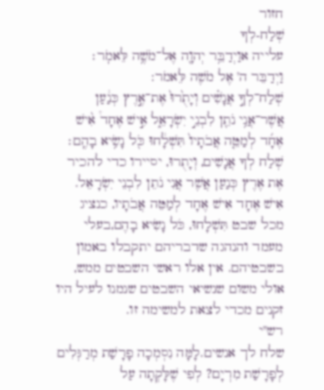חזור
שְׁלַח-לְךָ
עלייה אוַיְדַבֵּ֥ר יְהוָ֖ה אֶל־מֹשֶׁ֥ה לֵּאמֹֽר׃
וַיְדַבֵּר ה' אֶל מֹשֶׁה לֵּאמֹר:
שְׁלַח־לְךָ֣ אֲנָשִׁ֗ים וְיָתֻ֙רוּ֙ אֶת־אֶ֣רֶץ כְּנַ֔עַן אֲשֶׁר־אֲנִ֥י נֹתֵ֖ן לִבְנֵ֣י יִשְׂרָאֵ֑ל אִ֣ישׁ אֶחָד֩ אִ֨ישׁ אֶחָ֜ד לְמַטֵּ֤ה אֲבֹתָיו֙ תִּשְׁלָ֔חוּ כֹּ֖ל נָשִׂ֥יא בָהֶֽם׃
שְׁלַח לְךָ אֲנָשִׁים, וְיָתֻרוּ, יסיירו כדי להכיר אֶת אֶרֶץ כְּנַעַן אֲשֶׁר אֲנִי נֹתֵן לִבְנֵי יִשְׂרָאֵל. אִישׁ אֶחָד אִישׁ אֶחָד לְמַטֵּה אֲבֹתָיו, כנציג מכל שבט תִּשְׁלָחוּ, כֹּל נָשִׂיא בָהֶם,בעלי מעמד והנהגה שדבריהם יתקבלו באמון בשבטיהם. אין אלו ראשי השבטים ממש, אולי משום שנשיאי השבטים שנמנו לעיל היו זקנים מכדי לצאת למשימה זו.
רש"י
שלח לך אנשים.לָמָּה נִסְמְכָה פָרָשַׁת מְרַגְּלִים לְפָרָשַׁת מִרְיָם? לְפִי שֶׁלָּקְתָה עַל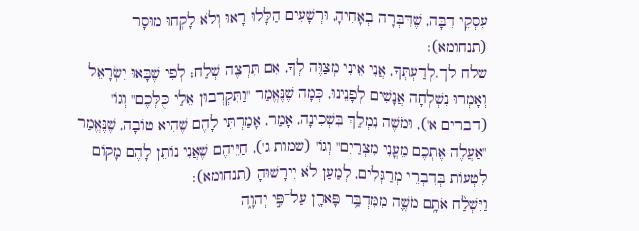עִסְקֵי דִבָּה, שֶׁדִּבְּרָה בְאָחִיהָ, וּרְשָׁעִים הַלָּלוּ רָאוּ וְלֹא לָקְחוּ מוּסָר (תנחומא):
שלח לך.לְדַעְתְּךָ, אֲנִי אֵינִי מְצַוֶּה לְךָ, אִם תִּרְצֶה שְׁלַח; לְפִי שֶׁבָּאוּ יִשְׂרָאֵל וְאָמְרוּ נִשְׁלְחָה אֲנָשִׁים לְפָנֵינוּ, כְּמָה שֶׁנֶּאֱמַר "וַתִּקְרְבוּן אֵלַי כֻּלְּכֶם" וְגוֹ' (דברים א'), וּמֹשֶׁה נִמְלַךְ בִּשְׁכִינָה, אָמַר, אָמַרְתִּי לָהֶם שֶׁהִיא טוֹבָה, שֶׁנֶּאֱמַר "אַעֲלֶה אֶתְכֶם מֵעֳנִי מִצְרַיִם" וְגוֹ' (שמות ג'), חַיֵּיהֶם שֶׁאֲנִי נוֹתֵן לָהֶם מָקוֹם לִטְעוֹת בְּדִבְרֵי מְרַגְּלִים, לְמַעַן לֹא יִירָשׁוּהָ (תנחומא):
וַיִּשְׁלַ֨ח אֹתָ֥ם מֹשֶׁ֛ה מִמִּדְבַּ֥ר פָּארָ֖ן עַל־פִּ֣י יְהוָ֑ה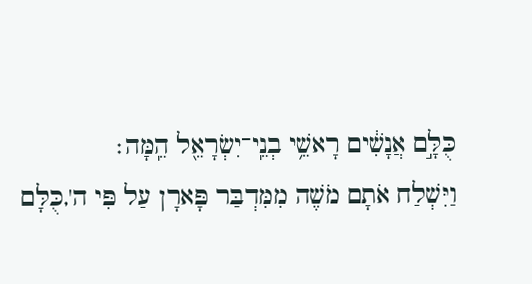כֻּלָּ֣ם אֲנָשִׁ֔ים רָאשֵׁ֥י בְנֵֽי־יִשְׂרָאֵ֖ל הֵֽמָּה׃
וַיִּשְׁלַח אֹתָם מֹשֶׁה מִמִּדְבַּר פָּארָן עַל פִּי ה',כֻּלָּם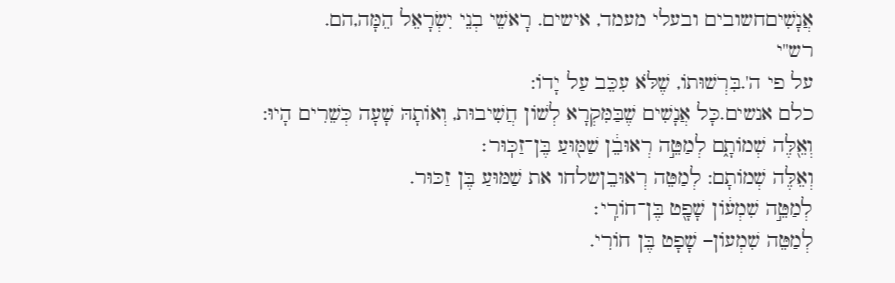אֲנָשִׁיםחשובים ובעלי מעמד, אישים. רָאשֵׁי בְנֵי יִשְׂרָאֵל הֵמָּה,הם.
רש"י
על פי ה'.בִּרְשׁוּתוֹ, שֶׁלֹּא עִכֵּב עַל יָדוֹ:
כלם אנשים.כָּל אֲנָשִׁים שֶׁבַּמִּקְרָא לְשׁוֹן חֲשִׁיבוּת, וְאוֹתָהּ שָׁעָה כְּשֵׁרִים הָיוּ:
וְאֵ֖לֶּה שְׁמוֹתָ֑ם לְמַטֵּ֣ה רְאוּבֵ֔ן שַׁמּ֖וּעַ בֶּן־זַכּֽוּר׃
וְאֵלֶּה שְׁמוֹתָם: לְמַטֵּה רְאוּבֵןשלחו את שַׁמּוּעַ בֶּן זַכּוּר.
לְמַטֵּ֣ה שִׁמְע֔וֹן שָׁפָ֖ט בֶּן־חוֹרִֽי׃
לְמַטֵּה שִׁמְעוֹן– שָׁפָט בֶּן חוֹרִי.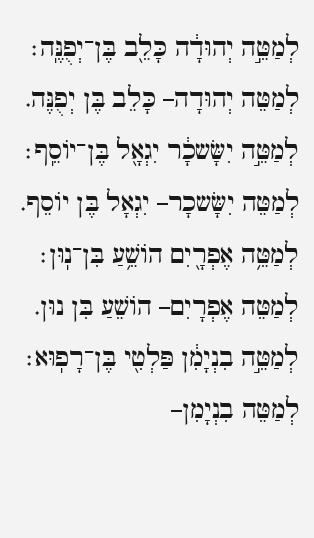לְמַטֵּ֣ה יְהוּדָ֔ה כָּלֵ֖ב בֶּן־יְפֻנֶּֽה׃
לְמַטֵּה יְהוּדָה– כָּלֵב בֶּן יְפֻנֶּה.
לְמַטֵּ֣ה יִשָּׂשכָ֔ר יִגְאָ֖ל בֶּן־יוֹסֵֽף׃
לְמַטֵּה יִשָּׂשכָר– יִגְאָל בֶּן יוֹסֵף.
לְמַטֵּ֥ה אֶפְרָ֖יִם הוֹשֵׁ֥עַ בִּן־נֽוּן׃
לְמַטֵּה אֶפְרָיִם– הוֹשֵׁעַ בִּן נוּן.
לְמַטֵּ֣ה בִנְיָמִ֔ן פַּלְטִ֖י בֶּן־רָפֽוּא׃
לְמַטֵּה בִנְיָמִן–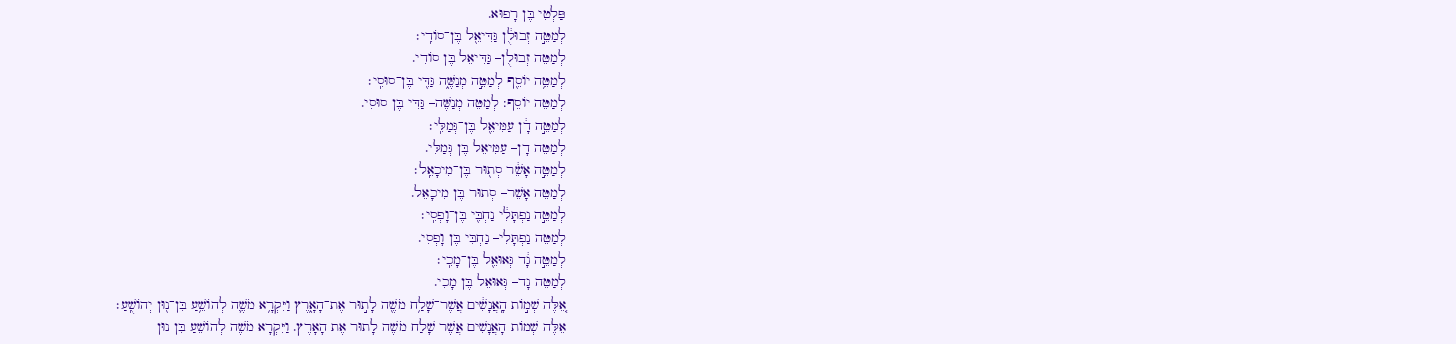פַּלְטִי בֶּן רָפוּא.
לְמַטֵּ֣ה זְבוּלֻ֔ן גַּדִּיאֵ֖ל בֶּן־סוֹדִֽי׃
לְמַטֵּה זְבוּלֻן– גַּדִּיאֵל בֶּן סוֹדִי.
לְמַטֵּ֥ה יוֹסֵ֖ף לְמַטֵּ֣ה מְנַשֶּׁ֑ה גַּדִּ֖י בֶּן־סוּסִֽי׃
לְמַטֵּה יוֹסֵף: לְמַטֵּה מְנַשֶּׁה– גַּדִּי בֶּן סוּסִי.
לְמַטֵּ֣ה דָ֔ן עַמִּיאֵ֖ל בֶּן־גְּמַלִּֽי׃
לְמַטֵּה דָן– עַמִּיאֵל בֶּן גְּמַלִּי.
לְמַטֵּ֣ה אָשֵׁ֔ר סְת֖וּר בֶּן־מִיכָאֵֽל׃
לְמַטֵּה אָשֵׁר– סְתוּר בֶּן מִיכָאֵל.
לְמַטֵּ֣ה נַפְתָּלִ֔י נַחְבִּ֖י בֶּן־וָפְסִֽי׃
לְמַטֵּה נַפְתָּלִי– נַחְבִּי בֶּן וָפְסִי.
לְמַטֵּ֣ה גָ֔ד גְּאוּאֵ֖ל בֶּן־מָכִֽי׃
לְמַטֵּה גָד– גְּאוּאֵל בֶּן מָכִי.
אֵ֚לֶּה שְׁמ֣וֹת הָֽאֲנָשִׁ֔ים אֲשֶׁר־שָׁלַ֥ח מֹשֶׁ֖ה לָת֣וּר אֶת־הָאָ֑רֶץ וַיִּקְרָ֥א מֹשֶׁ֛ה לְהוֹשֵׁ֥עַ בִּן־נ֖וּן יְהוֹשֻֽׁעַ׃
אֵלֶּה שְׁמוֹת הָאֲנָשִׁים אֲשֶׁר שָׁלַח מֹשֶׁה לָתוּר אֶת הָאָרֶץ. וַיִּקְרָא מֹשֶׁה לְהוֹשֵׁעַ בִּן נוּן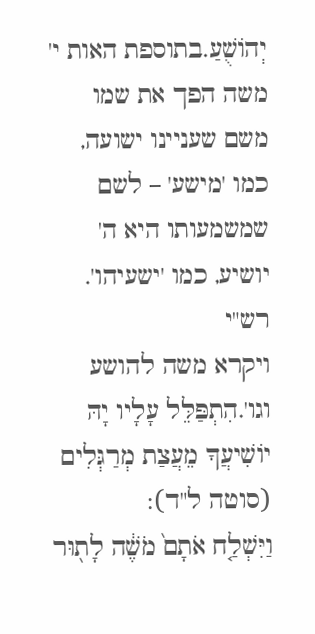יְהוֹשֻׁעַ.בתוספת האות י' משה הפך את שמו משם שעניינו ישועה, כמו 'מישע' – לשם שמשמעותו היא ה' יושיע, כמו 'ישעיהו'.
רש"י
ויקרא משה להושע וגו'.הִתְפַּלֵּל עָלָיו יָהּ יוֹשִׁיעֲךָ מֵעֲצַת מְרַגְּלִים (סוטה ל"ד):
וַיִּשְׁלַ֤ח אֹתָם֙ מֹשֶׁ֔ה לָת֖וּר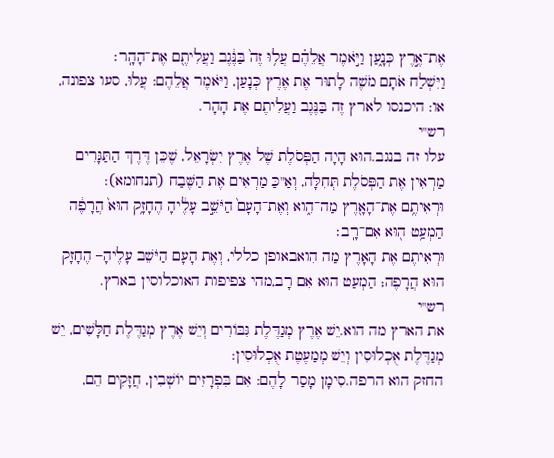אֶת־אֶ֣רֶץ כְּנָ֑עַן וַיֹּ֣אמֶר אֲלֵהֶ֗ם עֲל֥וּ זֶה֙ בַּנֶּ֔גֶב וַעֲלִיתֶ֖ם אֶת־הָהָֽר׃
וַיִּשְׁלַח אֹתָם מֹשֶׁה לָתוּר אֶת אֶרֶץ כְּנָעַן, וַיֹּאמֶר אֲלֵהֶם: עֲלוּ, סעו צפונה, או: היכנסו לארץ זֶה בַּנֶּגֶב וַעֲלִיתֶם אֶת הָהָר.
רש"י
עלו זה בנגב.הוּא הָיָה הַפְּסֹלֶת שֶׁל אֶרֶץ יִשְׂרָאֵל, שֶׁכֵּן דֶּרֶךְ הַתַּגָּרִים מַרְאִין אֶת הַפְּסֹלֶת תְּחִלָּה, וְאַ"כַּ מַרְאִים אֶת הַשֶּׁבַח (תנחומא):
וּרְאִיתֶ֥ם אֶת־הָאָ֖רֶץ מַה־הִ֑וא וְאֶת־הָעָם֙ הַיֹּשֵׁ֣ב עָלֶ֔יהָ הֶחָזָ֥ק הוּא֙ הֲרָפֶ֔ה הַמְעַ֥ט ה֖וּא אִם־רָֽב׃
וּרְאִיתֶם אֶת הָאָרֶץ מַה הִואבאופן כללי, וְאֶת הָעָם הַיֹּשֵׁב עָלֶיהָ– הֶחָזָק הוּא הֲרָפֶה; הַמְעַט הוּא אִם רָב,מהי צפיפות האוכלוסין בארץ.
רש"י
את הארץ מה הוא.יֵשׁ אֶרֶץ מְגַדֶּלֶת גִּבּוֹרִים וְיֵשׁ אֶרֶץ מְגַדֶּלֶת חַלָּשִׁים, יֵשׁ מְגַדֶּלֶת אֻכְלוּסִין וְיֵשׁ מְמַעֶטֶת אֻכְלוּסִין:
החזק הוא הרפה.סִימָן מָסַר לָהֶם: אִם בִּפְרָזִים יוֹשְׁבִין, חֲזָקִים הֵם,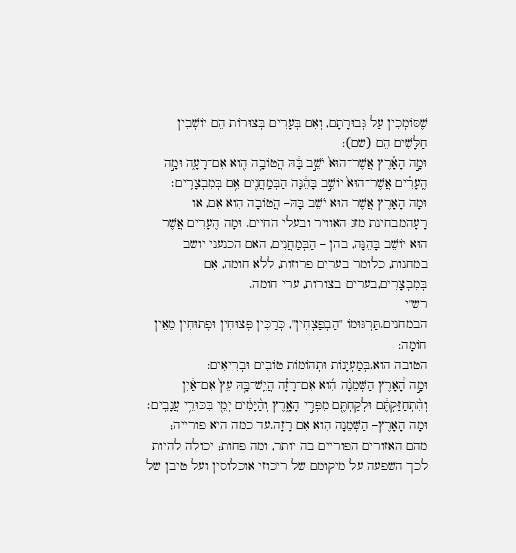שֶׁסּוֹמְכִין עַל גְּבוּרָתָם, וְאִם בְּעָרִים בְּצוּרוֹת הֵם יוֹשְׁבִין חַלָּשִׁים הֵם (שם):
וּמָ֣ה הָאָ֗רֶץ אֲשֶׁר־הוּא֙ יֹשֵׁ֣ב בָּ֔הּ הֲטוֹבָ֥ה הִ֖וא אִם־רָעָ֑ה וּמָ֣ה הֶֽעָרִ֗ים אֲשֶׁר־הוּא֙ יוֹשֵׁ֣ב בָּהֵ֔נָּה הַבְּמַֽחֲנִ֖ים אִ֥ם בְּמִבְצָרִֽים׃
וּמָה הָאָרֶץ אֲשֶׁר הוּא יֹשֵׁב בָּהּ– הֲטוֹבָה הִוא אִם, או רָעָהמבחינת מזג האוויר ובעלי החיים. וּמָה הֶעָרִים אֲשֶׁר הוּא יוֹשֵׁב בָּהֵנָּה, בהן – הַבְּמַחֲנִים, האם הכנעני יושב במחנות, כלומר בערים פרוזות, ללא חומה, אִם בְּמִבְצָרִים,בערים בצורות, ערי חומה.
רש"י
הבמחנים.תַּרְגּוּמוֹ "הַבְפַצְחִין", כְּרַכִּין פְּצוּחִין וּפְתוּחִין מֵאֵין חוֹמָה:
הטובה הוא.בְּמַעְיָנוֹת וּתְהוֹמוֹת טוֹבִים וּבְרִיאִים:
וּמָ֣ה הָ֠אָרֶץ הַשְּׁמֵנָ֨ה הִ֜וא אִם־רָזָ֗ה הֲיֵֽשׁ־בָּ֥הּ עֵץ֙ אִם־אַ֔יִן וְהִ֨תְחַזַּקְתֶּ֔ם וּלְקַחְתֶּ֖ם מִפְּרִ֣י הָאָ֑רֶץ וְהַ֨יָּמִ֔ים יְמֵ֖י בִּכּוּרֵ֥י עֲנָבִֽים׃
וּמָה הָאָרֶץ– הַשְּׁמֵנָה הִוא אִם רָזָה.עד כמה היא פורייה; מהם האזורים הפוריים בה יותר, ומה פחות; יכולה להיות לכך השפעה על מיקומם של ריכוזי אוכלוסין ועל טיבן של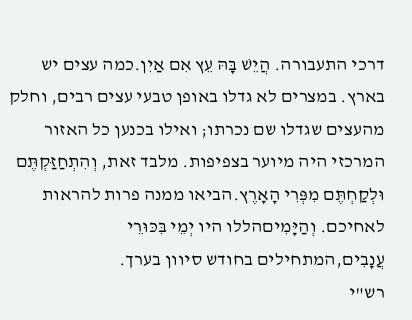דרכי התעבורה. הֲיֵשׁ בָּהּ עֵץ אִם אַיִן.כמה עצים יש בארץ. במצרים לא גדלו באופן טבעי עצים רבים, וחלק מהעצים שגדלו שם נכרתו; ואילו בכנען כל האזור המרכזי היה מיוער בצפיפות. מלבד זאת, וְהִתְחַזַּקְתֶּם וּלְקַחְתֶּם מִפְּרִי הָאָרֶץ.הביאו ממנה פרות להראות לאחיכם. וְהַיָּמִיםהללו היו יְמֵי בִּכּוּרֵי עֲנָבִים,המתחילים בחודש סיוון בערך.
רש"י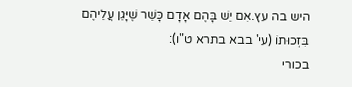היש בה עץ.אִם יֵשׁ בָּהֶם אָדָם כָּשֵׁר שֶׁיָּגֵן עֲלֵיהֶם בִּזְכוּתוֹ (עי' בבא בתרא ט"ו):
בכורי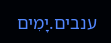ענבים.יָמִים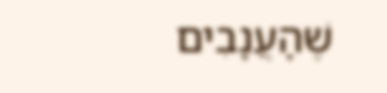שֶׁהָעֲנָבִים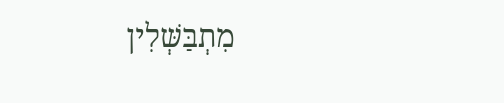מִתְבַּשְּׁלִין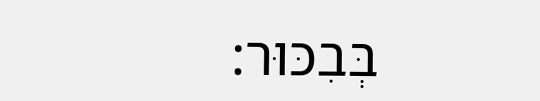בְּבִכּוּר: